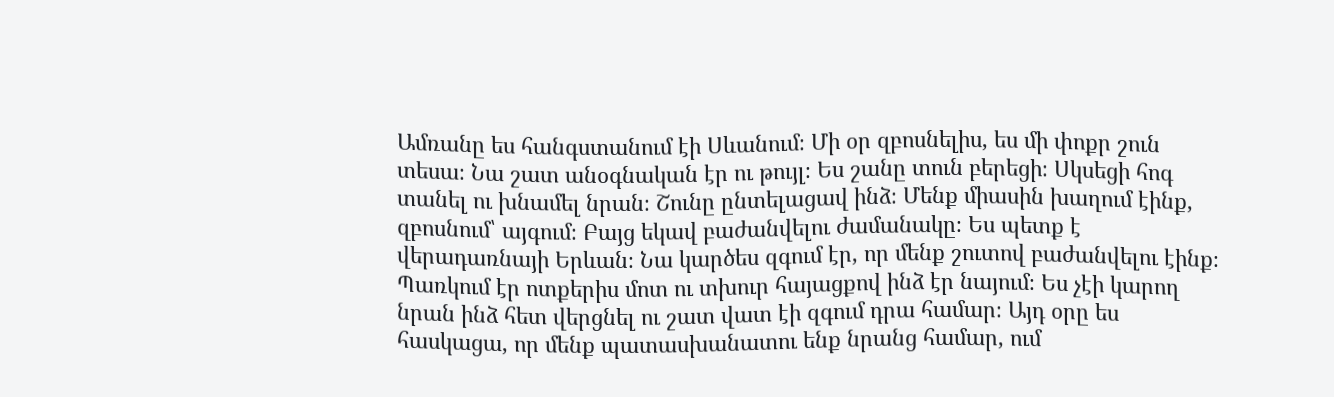Ամռանը ես հանգստանում էի Սևանում։ Մի օր զբոսնելիս, ես մի փոքր շուն տեսա։ Նա շատ անօգնական էր ու թույլ։ Ես շանը տուն բերեցի։ Սկսեցի հոգ տանել ու խնամել նրան։ Շունը ընտելացավ ինձ։ Մենք միասին խաղում էինք, զբոսնում՝ այգում։ Բայց եկավ բաժանվելու ժամանակը։ Ես պետք է վերադառնայի Երևան։ Նա կարծես զգում էր, որ մենք շուտով բաժանվելու էինք։ Պառկում էր ոտքերիս մոտ ու տխուր հայացքով ինձ էր նայում։ Ես չէի կարող նրան ինձ հետ վերցնել ու շատ վատ էի զգում դրա համար։ Այդ օրը ես հասկացա, որ մենք պատասխանատու ենք նրանց համար, ում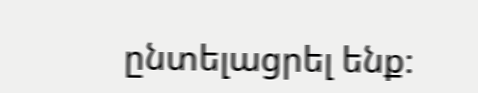ընտելացրել ենք։